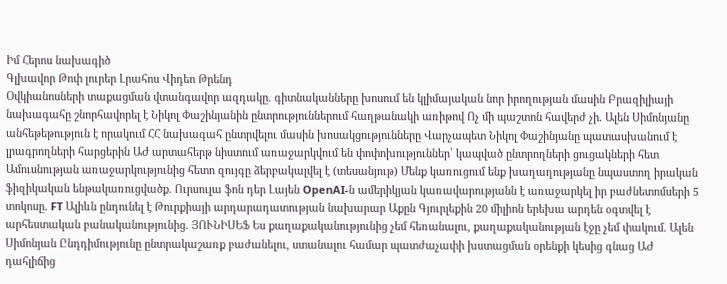Իմ Հերոս նախագիծ
Գլխավոր Թոփ լուրեր Լրահոս Վիդեո Թրենդ
Օվկիանոսների տաքացման վտանգավոր ազդակը. գիտնականները խոսում են կլիմայական նոր իրողության մասին Բրազիլիայի նախագահը շնորհավորել է Նիկոլ Փաշինյանին ընտրություններում հաղթանակի առիթով Ոչ մի պաշտոն հավերժ չի. Ալեն Սիմոնյանը անհեթեթություն է որակում ՀՀ նախագահ ընտրվելու մասին խոսակցությունները Վարչապետ Նիկոլ Փաշինյանը պատասխանում է լրագրողների հարցերին ԱԺ արտահերթ նիստում առաջարկվում են փոփոխություններ՝ կապված ընտրողների ցուցակների հետ Ամուսնության առաջարկությունից հետո զույգը ձերբակալվել է (տեսանյութ) Մենք կառուցում ենք խաղաղությանը նպաստող իրական ֆիզիկական ենթակառուցվածք. Ուրսուլա ֆոն դեր Լայեն OpenAI-ն ամերիկյան կառավարությանն է առաջարկել իր բաժնետոմսերի 5 տոկոսը. FT Ալիևն ընդունել է Թուրքիայի արդարադատության նախարար Աքըն Գյուրլեքին 20 միլիոն երեխա արդեն օգտվել է արհեստական բանականությունից. ՅՈՒՆԻՍԵՖ Ես քաղաքականությունից չեմ հեռանալու, քաղաքականության էջը չեմ փակում. Ալեն Սիմոնյան Ընդդիմությունը ընտրակաշառք բաժանելու, ստանալու համար պատժաչափի խստացման օրենքի կեսից գնաց ԱԺ դահլիճից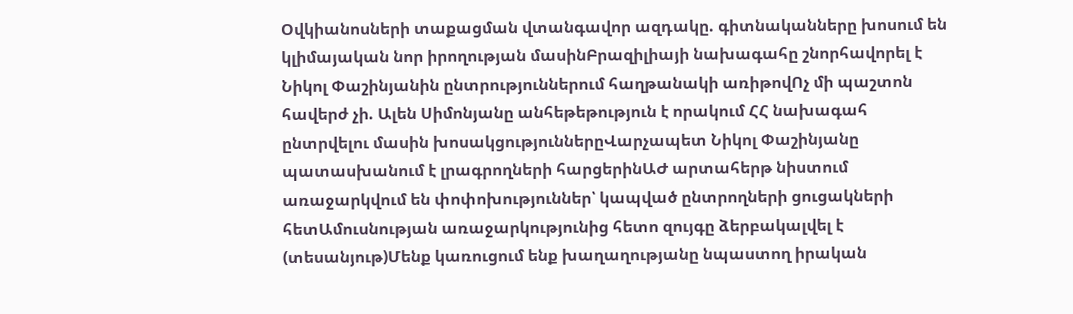Օվկիանոսների տաքացման վտանգավոր ազդակը. գիտնականները խոսում են կլիմայական նոր իրողության մասինԲրազիլիայի նախագահը շնորհավորել է Նիկոլ Փաշինյանին ընտրություններում հաղթանակի առիթովՈչ մի պաշտոն հավերժ չի. Ալեն Սիմոնյանը անհեթեթություն է որակում ՀՀ նախագահ ընտրվելու մասին խոսակցություններըՎարչապետ Նիկոլ Փաշինյանը պատասխանում է լրագրողների հարցերինԱԺ արտահերթ նիստում առաջարկվում են փոփոխություններ՝ կապված ընտրողների ցուցակների հետԱմուսնության առաջարկությունից հետո զույգը ձերբակալվել է (տեսանյութ)Մենք կառուցում ենք խաղաղությանը նպաստող իրական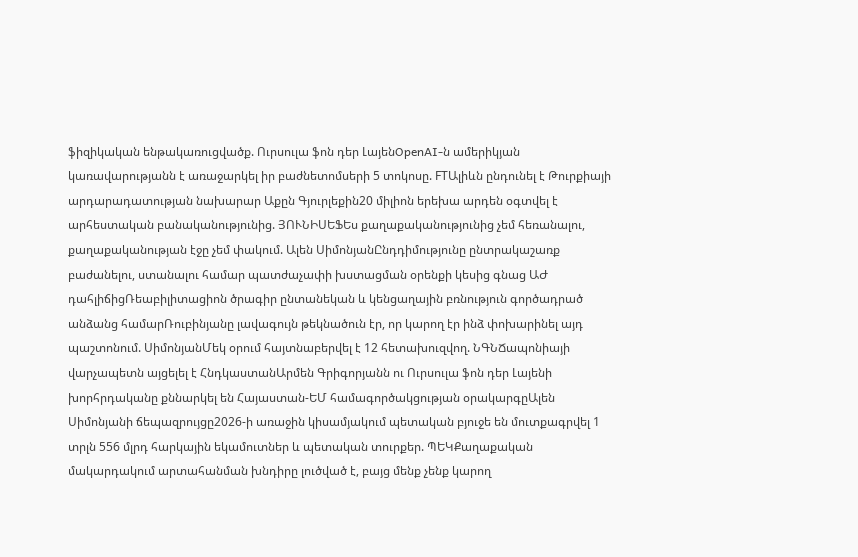ֆիզիկական ենթակառուցվածք. Ուրսուլա ֆոն դեր ԼայենOpenAI-ն ամերիկյան կառավարությանն է առաջարկել իր բաժնետոմսերի 5 տոկոսը. FTԱլիևն ընդունել է Թուրքիայի արդարադատության նախարար Աքըն Գյուրլեքին20 միլիոն երեխա արդեն օգտվել է արհեստական բանականությունից. ՅՈՒՆԻՍԵՖԵս քաղաքականությունից չեմ հեռանալու, քաղաքականության էջը չեմ փակում. Ալեն ՍիմոնյանԸնդդիմությունը ընտրակաշառք բաժանելու, ստանալու համար պատժաչափի խստացման օրենքի կեսից գնաց ԱԺ դահլիճիցՌեաբիլիտացիոն ծրագիր ընտանեկան և կենցաղային բռնություն գործադրած անձանց համարՌուբինյանը լավագույն թեկնածուն էր, որ կարող էր ինձ փոխարինել այդ պաշտոնում. ՍիմոնյանՄեկ օրում հայտնաբերվել է 12 հետախուզվող. ՆԳՆՃապոնիայի վարչապետն այցելել է ՀնդկաստանԱրմեն Գրիգորյանն ու Ուրսուլա ֆոն դեր Լայենի խորհրդականը քննարկել են Հայաստան-ԵՄ համագործակցության օրակարգըԱլեն Սիմոնյանի ճեպազրույցը2026-ի առաջին կիսամյակում պետական բյուջե են մուտքագրվել 1 տրլն 556 մլրդ հարկային եկամուտներ և պետական տուրքեր. ՊԵԿՔաղաքական մակարդակում արտահանման խնդիրը լուծված է, բայց մենք չենք կարող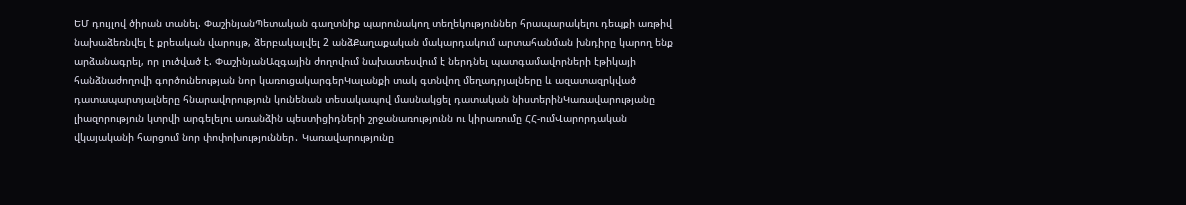ԵՄ դույլով ծիրան տանել. ՓաշինյանՊետական գաղտնիք պարունակող տեղեկություններ հրապարակելու դեպքի առթիվ նախաձեռնվել է քրեական վարույթ, ձերբակալվել 2 անձՔաղաքական մակարդակում արտահանման խնդիրը կարող ենք արձանագրել, որ լուծված է. ՓաշինյանԱզգային ժողովում նախատեսվում է ներդնել պատգամավորների էթիկայի հանձնաժողովի գործունեության նոր կառուցակարգերԿալանքի տակ գտնվող մեղադրյալները և ազատազրկված դատապարտյալները հնարավորություն կունենան տեսակապով մասնակցել դատական նիստերինԿառավարությանը լիազորություն կտրվի արգելելու առանձին պեստիցիդների շրջանառությունն ու կիրառումը ՀՀ-ումՎարորդական վկայականի հարցում նոր փոփոխություններ․ Կառավարությունը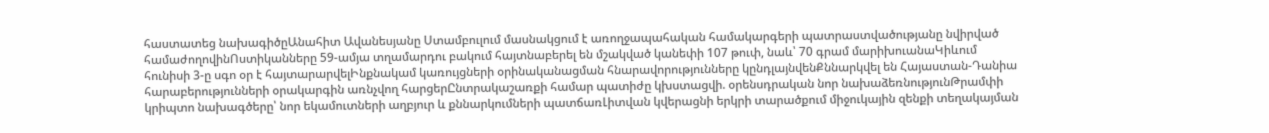հաստատեց նախագիծըԱնահիտ Ավանեսյանը Ստամբուլում մասնակցում է առողջապահական համակարգերի պատրաստվածությանը նվիրված համաժողովինՈստիկանները 59-ամյա տղամարդու բակում հայտնաբերել են մշակված կանեփի 107 թուփ, նաև՝ 70 գրամ մարիխուանաԿիևում հունիսի 3-ը սգո օր է հայտարարվելԻնքնակամ կառույցների օրինականացման հնարավորությունները կընդլայնվենՔննարկվել են Հայաստան-Դանիա հարաբերությունների օրակարգին առնչվող հարցերԸնտրակաշառքի համար պատիժը կխստացվի. օրենսդրական նոր նախաձեռնությունԹրամփի կրիպտո նախագծերը՝ նոր եկամուտների աղբյուր և քննարկումների պատճառԼիտվան կվերացնի երկրի տարածքում միջուկային զենքի տեղակայման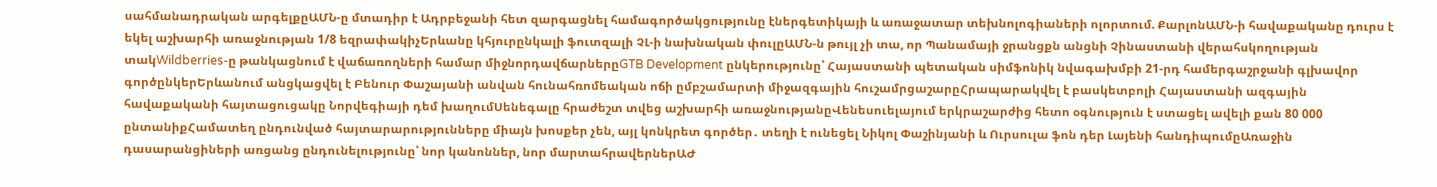սահմանադրական արգելքըԱՄՆ-ը մտադիր է Ադրբեջանի հետ զարգացնել համագործակցությունը էներգետիկայի և առաջատար տեխնոլոգիաների ոլորտում. ՔարլոնԱՄՆ-ի հավաքականը դուրս է եկել աշխարհի առաջնության 1/8 եզրափակիչԵրևանը կհյուրընկալի ֆուտզալի ՉԼ-ի նախնական փուլըԱՄՆ-ն թույլ չի տա, որ Պանամայի ջրանցքն անցնի Չինաստանի վերահսկողության տակWildberries-ը թանկացնում է վաճառողների համար միջնորդավճարներըGTB Development ընկերությունը՝ Հայաստանի պետական սիմֆոնիկ նվագախմբի 21-րդ համերգաշրջանի գլխավոր գործընկերԵրևանում անցկացվել է Բենուր Փաշայանի անվան հունահռոմեական ոճի ըմբշամարտի միջազգային հուշամրցաշարըՀրապարակվել է բասկետբոլի Հայաստանի ազգային հավաքականի հայտացուցակը Նորվեգիայի դեմ խաղումՍենեգալը հրաժեշտ տվեց աշխարհի առաջնությանըՎենեսուելայում երկրաշարժից հետո օգնություն է ստացել ավելի քան 80 000 ընտանիքՀամատեղ ընդունված հայտարարությունները միայն խոսքեր չեն, այլ կոնկրետ գործեր․ տեղի է ունեցել Նիկոլ Փաշինյանի և Ուրսուլա ֆոն դեր Լայենի հանդիպումըԱռաջին դասարանցիների առցանց ընդունելությունը՝ նոր կանոններ, նոր մարտահրավերներԱԺ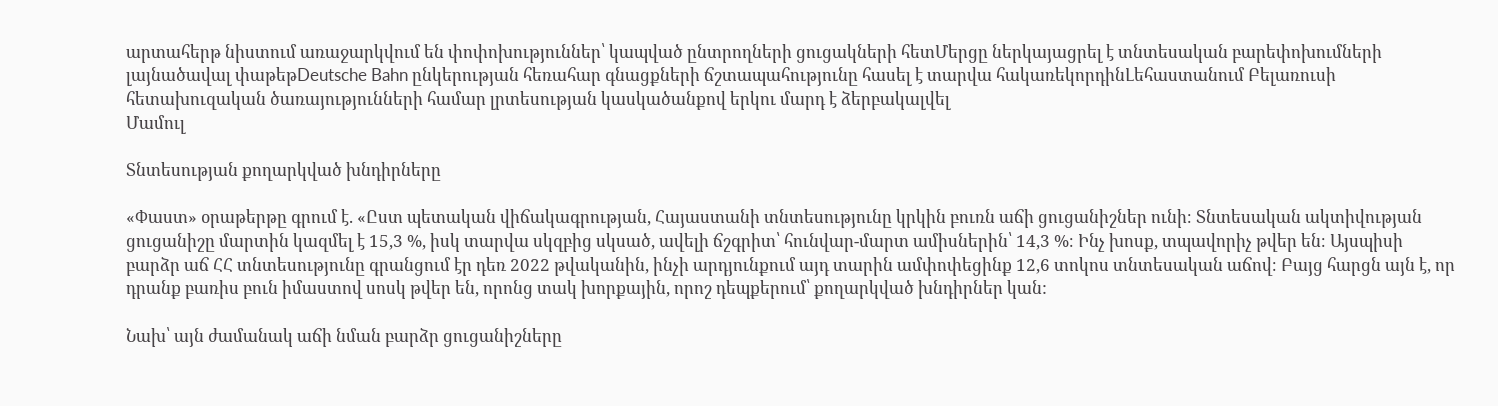արտահերթ նիստում առաջարկվում են փոփոխություններ՝ կապված ընտրողների ցուցակների հետՄերցը ներկայացրել է տնտեսական բարեփոխումների լայնածավալ փաթեթDeutsche Bahn ընկերության հեռահար գնացքների ճշտապահությունը հասել է տարվա հակառեկորդինԼեհաստանում Բելառուսի հետախուզական ծառայությունների համար լրտեսության կասկածանքով երկու մարդ է ձերբակալվել
Մամուլ

Տնտեսության քողարկված խնդիրները

«Փաստ» օրաթերթը գրում է. «Ըստ պետական վիճակագրության, Հայաստանի տնտեսությունը կրկին բուռն աճի ցուցանիշներ ունի։ Տնտեսական ակտիվության ցուցանիշը մարտին կազմել է 15,3 %, իսկ տարվա սկզբից սկսած, ավելի ճշգրիտ՝ հունվար-մարտ ամիսներին՝ 14,3 %։ Ինչ խոսք, տպավորիչ թվեր են։ Այսպիսի բարձր աճ ՀՀ տնտեսությունը գրանցում էր դեռ 2022 թվականին, ինչի արդյունքում այդ տարին ամփոփեցինք 12,6 տոկոս տնտեսական աճով։ Բայց հարցն այն է, որ դրանք բառիս բուն իմաստով սոսկ թվեր են, որոնց տակ խորքային, որոշ դեպքերում՝ քողարկված խնդիրներ կան:

Նախ՝ այն ժամանակ աճի նման բարձր ցուցանիշները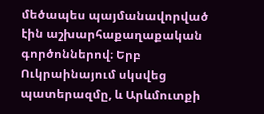մեծապես պայմանավորված էին աշխարհաքաղաքական գործոններով։ Երբ Ուկրաինայում սկսվեց պատերազմը, և Արևմուտքի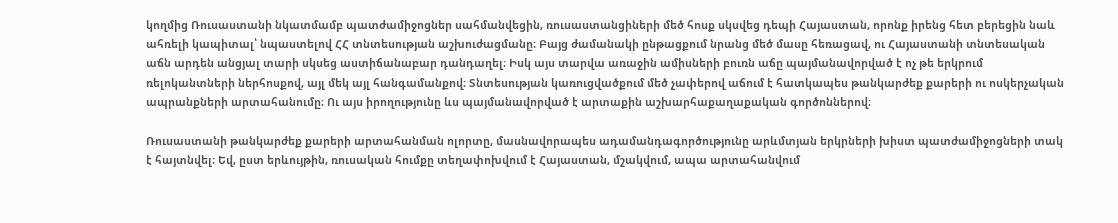կողմից Ռուսաստանի նկատմամբ պատժամիջոցներ սահմանվեցին, ռուսաստանցիների մեծ հոսք սկսվեց դեպի Հայաստան, որոնք իրենց հետ բերեցին նաև ահռելի կապիտալ՝ նպաստելով ՀՀ տնտեսության աշխուժացմանը։ Բայց ժամանակի ընթացքում նրանց մեծ մասը հեռացավ, ու Հայաստանի տնտեսական աճն արդեն անցյալ տարի սկսեց աստիճանաբար դանդաղել։ Իսկ այս տարվա առաջին ամիսների բուռն աճը պայմանավորված է ոչ թե երկրում ռելոկանտների ներհոսքով, այլ մեկ այլ հանգամանքով։ Տնտեսության կառուցվածքում մեծ չափերով աճում է հատկապես թանկարժեք քարերի ու ոսկերչական ապրանքների արտահանումը։ Ու այս իրողությունը ևս պայմանավորված է արտաքին աշխարհաքաղաքական գործոններով։

Ռուսաստանի թանկարժեք քարերի արտահանման ոլորտը, մասնավորապես ադամանդագործությունը արևմտյան երկրների խիստ պատժամիջոցների տակ է հայտնվել։ Եվ, ըստ երևույթին, ռուսական հումքը տեղափոխվում է Հայաստան, մշակվում, ապա արտահանվում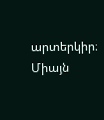արտերկիր։ Միայն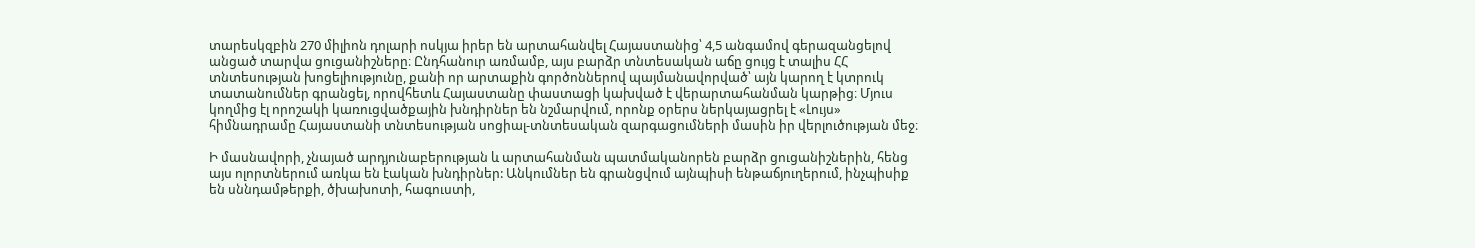տարեսկզբին 270 միլիոն դոլարի ոսկյա իրեր են արտահանվել Հայաստանից՝ 4,5 անգամով գերազանցելով անցած տարվա ցուցանիշները։ Ընդհանուր առմամբ, այս բարձր տնտեսական աճը ցույց է տալիս ՀՀ տնտեսության խոցելիությունը, քանի որ արտաքին գործոններով պայմանավորված՝ այն կարող է կտրուկ տատանումներ գրանցել, որովհետև Հայաստանը փաստացի կախված է վերարտահանման կարթից։ Մյուս կողմից էլ որոշակի կառուցվածքային խնդիրներ են նշմարվում, որոնք օրերս ներկայացրել է «Լույս» հիմնադրամը Հայաստանի տնտեսության սոցիալ-տնտեսական զարգացումների մասին իր վերլուծության մեջ։

Ի մասնավորի, չնայած արդյունաբերության և արտահանման պատմականորեն բարձր ցուցանիշներին, հենց այս ոլորտներում առկա են էական խնդիրներ: Անկումներ են գրանցվում այնպիսի ենթաճյուղերում, ինչպիսիք են սննդամթերքի, ծխախոտի, հագուստի,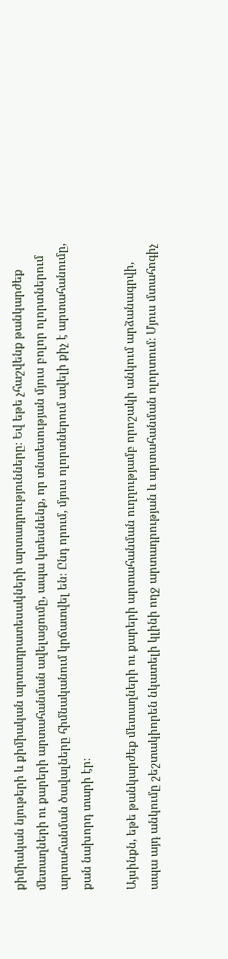քիմիական նյութերի և քիմիական արտադրատեսակների արտադրությունները։ Եվ եթե չհաշվենք թանկարժեք մետաղների ու քարերի արտահանման ավելացումը, ապա կտեսնենք, որ տնտեսության մյուս բոլոր ոլորտներում արտահանման ծավալները հիմնականում կրճատվել են։ Ընդ որում, մյուս ոլորտներում ավելի քիչ է արտահանումը, քան նախորդ տարի էր։

Այսինքն, եթե թանկարժեք մետաղների ու քարերի արտահանման ուղղությամբ որոշակի անկում արձանագրվի, ապա այդ անկումը շեշտակիորեն նկատելի կլինի ողջ արտադրության և արտահանման ոլորտում։ Մյուս մտահոգիչ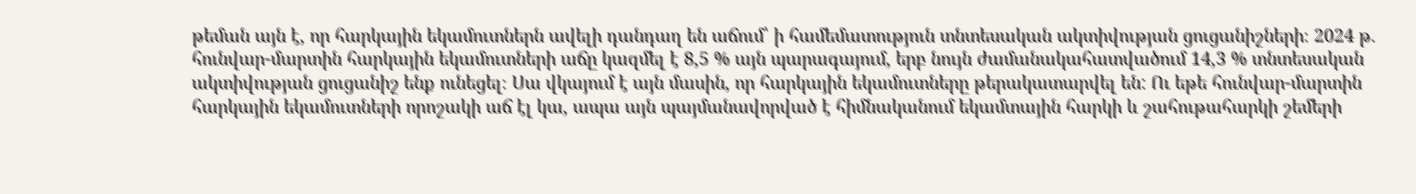թեման այն է, որ հարկային եկամուտներն ավելի դանդաղ են աճում՝ ի համեմատություն տնտեսական ակտիվության ցուցանիշների։ 2024 թ. հունվար-մարտին հարկային եկամուտների աճը կազմել է 8,5 % այն պարագայում, երբ նույն ժամանակահատվածում 14,3 % տնտեսական ակտիվության ցուցանիշ ենք ունեցել։ Սա վկայում է այն մասին, որ հարկային եկամուտները թերակատարվել են: Ու եթե հունվար-մարտին հարկային եկամուտների որոշակի աճ էլ կա, ապա այն պայմանավորված է հիմնականում եկամտային հարկի և շահութահարկի շեմերի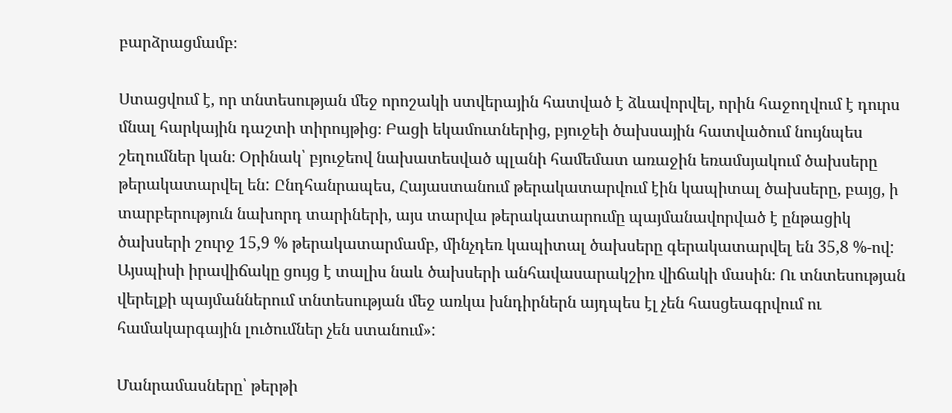բարձրացմամբ։

Ստացվում է, որ տնտեսության մեջ որոշակի ստվերային հատված է ձևավորվել, որին հաջողվում է դուրս մնալ հարկային դաշտի տիրույթից։ Բացի եկամուտներից, բյուջեի ծախսային հատվածում նույնպես շեղումներ կան։ Օրինակ՝ բյուջեով նախատեսված պլանի համեմատ առաջին եռամսյակում ծախսերը թերակատարվել են: Ընդհանրապես, Հայաստանում թերակատարվում էին կապիտալ ծախսերը, բայց, ի տարբերություն նախորդ տարիների, այս տարվա թերակատարումը պայմանավորված է ընթացիկ ծախսերի շուրջ 15,9 % թերակատարմամբ, մինչդեռ կապիտալ ծախսերը գերակատարվել են 35,8 %-ով: Այսպիսի իրավիճակը ցույց է տալիս նաև ծախսերի անհավասարակշիռ վիճակի մասին։ Ու տնտեսության վերելքի պայմաններում տնտեսության մեջ առկա խնդիրներն այդպես էլ չեն հասցեագրվում ու համակարգային լուծումներ չեն ստանում»:

Մանրամասները՝ թերթի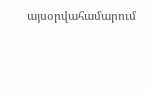այսօրվահամարում